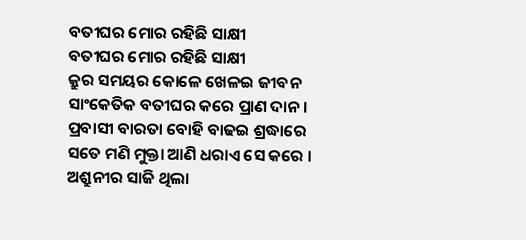ବତୀଘର ମୋର ରହିଛି ସାକ୍ଷୀ
ବତୀଘର ମୋର ରହିଛି ସାକ୍ଷୀ
କ୍ରୁର ସମୟର କୋଳେ ଖେଳଇ ଜୀବନ
ସାଂକେତିକ ବତୀଘର କରେ ପ୍ରାଣ ଦାନ ।
ପ୍ରବାସୀ ବାରତା ବୋହି ବାଢଇ ଶ୍ରଦ୍ଧାରେ
ସତେ ମଣି ମୁକ୍ତା ଆଣି ଧରାଏ ସେ କରେ ।
ଅଶ୍ରୁନୀର ସାଜି ଥିଲା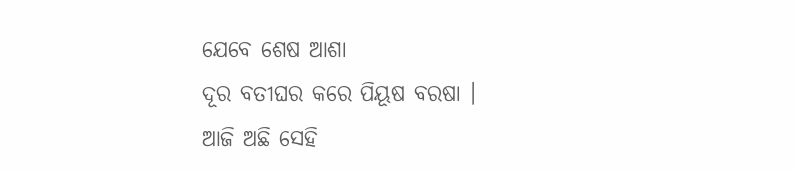ଯେବେ ଶେଷ ଆଶା
ଦୂର ବତୀଘର କରେ ପିୟୂଷ ବରଷା ।
ଆଜି ଅଛି ସେହି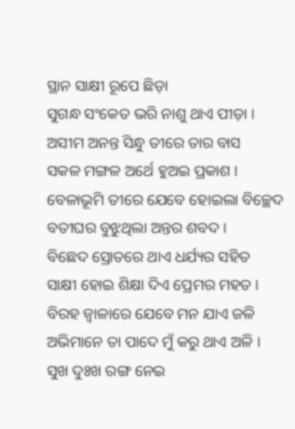ସ୍ଥାନ ସାକ୍ଷୀ ରୂପେ ଛିଡ଼ା
ସୁଗନ୍ଧ ସଂକେତ ଭରି ନାଶୁ ଥାଏ ପୀଡ଼ା ।
ଅସୀମ ଅନନ୍ତ ସିନ୍ଧୁ ତୀରେ ତାର ବାସ
ସକଳ ମଙ୍ଗଳ ଅର୍ଥେ ହୁଅଇ ପ୍ରକାଶ ।
ବେଳାଭୂମି ତୀରେ ଯେବେ ହୋଇଲା ବିଚ୍ଛେଦ
ବତୀଘର ବୁଝୁଥିଲା ଅନ୍ତର ଶବଦ ।
ବିଛେଦ ସ୍ରୋତରେ ଥାଏ ଧର୍ଯ୍ୟର ସହିତ
ସାକ୍ଷୀ ହୋଇ ଶିକ୍ଷା ଦିଏ ପ୍ରେମର ମହତ ।
ବିରହ ଜ୍ୱାଳାରେ ଯେବେ ମନ ଯାଏ ଜଳି
ଅଭିମାନେ ତା ପାଦେ ମୁଁ କରୁ ଥାଏ ଅଳି ।
ସୁଖ ଦୁଃଖ ରଙ୍ଗ ନେଇ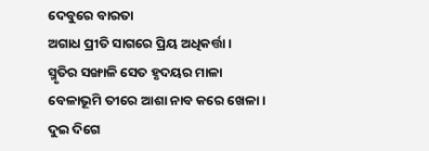ଦେବୁରେ ବାରତା
ଅଗାଧ ପ୍ରୀତି ସାଗରେ ପ୍ରିୟ ଅଧିକର୍ତ୍ତା ।
ସ୍ମୃତିର ସଙ୍ଖାଳି ସେତ ହୃଦୟର ମାଳା
ବେଳାଭୂମି ତୀରେ ଆଶା ନାବ କରେ ଖେଳା ।
ଦୁଇ ଦିଗେ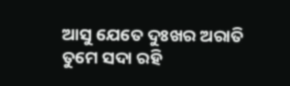ଆସୁ ଯେତେ ଦୁଃଖର ଅରାତି
ତୁମେ ସଦା ରହି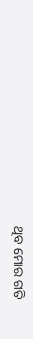ଥିବ ମୋର ଗତି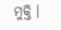ମୁକ୍ତି ।